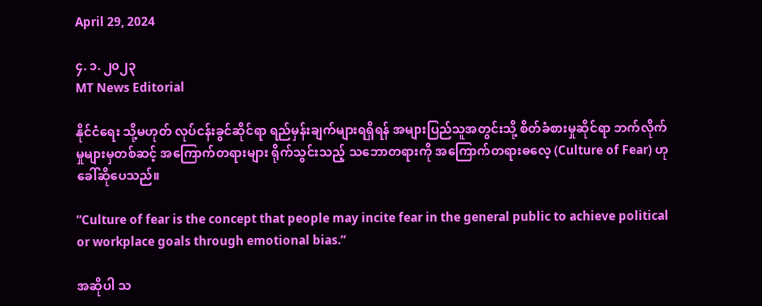April 29, 2024

၄. ၁. ၂၀၂၃
MT News Editorial

နိုင်ငံရေး သို့မဟုတ် လုပ်ငန်းခွင်ဆိုင်ရာ ရည်မှန်းချက်များရရှိရန် အများပြည်သူအတွင်းသို့ စိတ်ခံစားမှုဆိုင်ရာ ဘက်လိုက်မှုများမှတစ်ဆင့် အကြောက်တရားများ ရိုက်သွင်းသည့် သဘောတရားကို အကြောက်တရားဓလေ့ (Culture of Fear) ဟု ခေါ်ဆိုပေသည်။

”Culture of fear is the concept that people may incite fear in the general public to achieve political or workplace goals through emotional bias.”

အဆိုပါ သ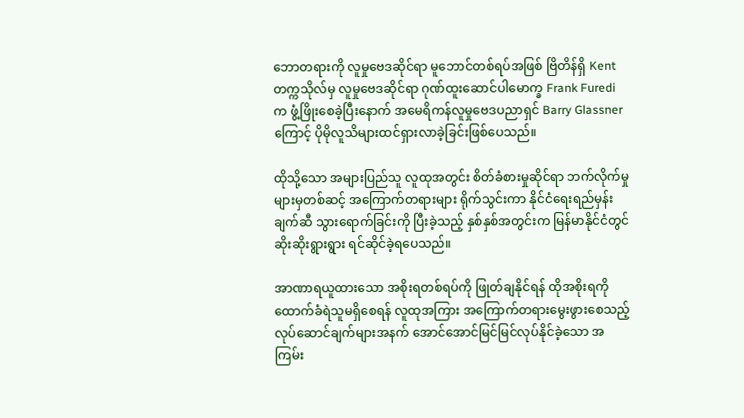ဘောတရားကို လူမှုဗေဒဆိုင်ရာ မူဘောင်တစ်ရပ်အဖြစ် ဗြိတိန်ရှိ Kent တက္ကသိုလ်မှ လူမှုဗေဒဆိုင်ရာ ဂုဏ်ထူးဆောင်ပါမောက္ခ Frank Furedi က ဖွံ့ဖြိုးစေခဲ့ပြီးနောက် အမေရိကန်လူမှုဗေဒပညာရှင် Barry Glassner ကြောင့် ပိုမိုလူသိများထင်ရှားလာခဲ့ခြင်းဖြစ်ပေသည်။

ထိုသို့သော အများပြည်သူ လူထုအတွင်း စိတ်ခံစားမှုဆိုင်ရာ ဘက်လိုက်မှုများမှတစ်ဆင့် အကြောက်တရားများ ရိုက်သွင်းကာ နိုင်ငံရေးရည်မှန်းချက်ဆီ သွားရောက်ခြင်းကို ပြီးခဲ့သည့် နှစ်နှစ်အတွင်းက မြန်မာနိုင်ငံတွင် ဆိုးဆိုးရွားရွား ရင်ဆိုင်ခဲ့ရပေသည်။

အာဏာရယူထားသော အစိုးရတစ်ရပ်ကို ဖြုတ်ချနိုင်ရန် ထိုအစိုးရကို ထောက်ခံရဲသူမရှိစေရန် လူထုအကြား အကြောက်တရားမွေးဖွားစေသည့် လုပ်ဆောင်ချက်များအနက် အောင်အောင်မြင်မြင်လုပ်နိုင်ခဲ့သော အကြမ်း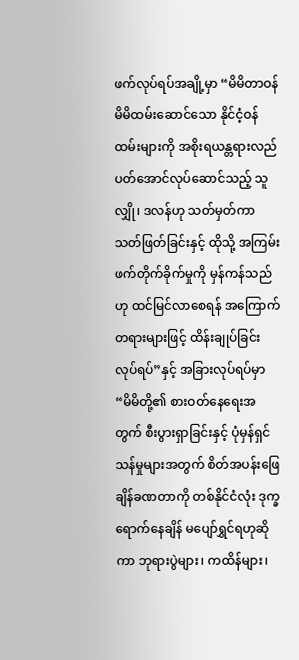ဖက်လုပ်ရပ်အချို့မှာ “မိမိတာဝန် မိမိထမ်းဆောင်သော နိုင်ငံ့ဝန်ထမ်းများကို အစိုးရယန္တရားလည်ပတ်အောင်လုပ်ဆောင်သည့် သူလျှို၊ ဒလန်ဟု သတ်မှတ်ကာ သတ်ဖြတ်ခြင်းနှင့် ထိုသို့ အကြမ်းဖက်တိုက်ခိုက်မှုကို မှန်ကန်သည်ဟု ထင်မြင်လာစေရန် အကြောက်တရားများဖြင့် ထိန်းချုပ်ခြင်း လုပ်ရပ်”နှင့် အခြားလုပ်ရပ်မှာ “မိမိတို့၏ စားဝတ်နေရေးအတွက် စီးပွားရှာခြင်းနှင့် ပုံမှန်ရှင်သန်မှုများအတွက် စိတ်အပန်းဖြေချိန်ခဏတာကို တစ်နိုင်ငံလုံး ဒုက္ခရောက်နေချိန် မပျော်ရွှင်ရဟုဆိုကာ ဘုရားပွဲများ၊ ကထိန်များ၊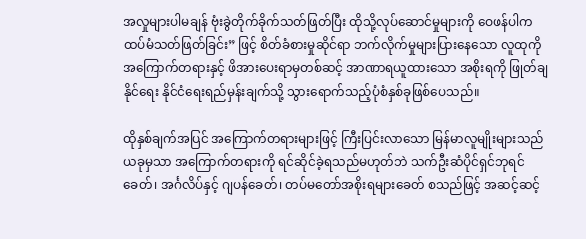အလှုများပါမချန် ဗုံးခွဲတိုက်ခိုက်သတ်ဖြတ်ပြီး ထိုသို့လုပ်ဆောင်မှုများကို ဝေဖန်ပါက ထပ်မံသတ်ဖြတ်ခြင်း” ဖြင့် စိတ်ခံစားမှုဆိုင်ရာ ဘက်လိုက်မှုများပြားနေသော လူထုကို အကြောက်တရားနှင့် ဖိအားပေးရာမှတစ်ဆင့် အာဏာရယူထားသော အစိုးရကို ဖြုတ်ချနိုင်ရေး နိုင်ငံရေးရည်မှန်းချက်သို့ သွားရောက်သည့်ပုံစံနှစ်ခုဖြစ်ပေသည်။

ထိုနှစ်ချက်အပြင် အကြောက်တရားများဖြင့် ကြီးပြင်းလာသော မြန်မာလူမျိုးများသည် ယခုမှသာ အကြောက်တရားကို ရင်ဆိုင်ခဲ့ရသည်မဟုတ်ဘဲ သက်ဦးဆံပိုင်ရှင်ဘုရင်ခေတ်၊ အင်္ဂလိပ်နှင့် ဂျပန်ခေတ်၊ တပ်မတော်အစိုးရများခေတ် စသည်ဖြင့် အဆင့်ဆင့်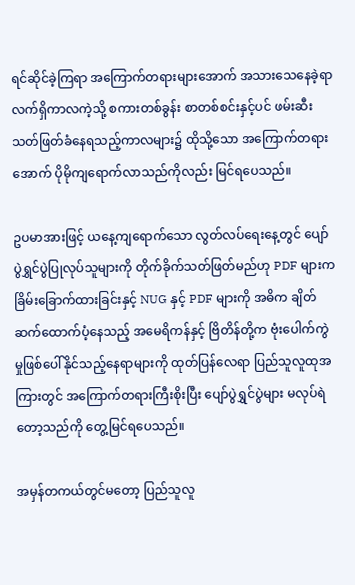ရင်ဆိုင်ခဲ့ကြရာ အကြောက်တရားများအောက် အသားသေနေခဲ့ရာ လက်ရှိကာလကဲ့သို့ စကားတစ်ခွန်း စာတစ်စင်းနှင့်ပင် ဖမ်းဆီးသတ်ဖြတ်ခံနေရသည့်ကာလများ၌ ထိုသို့သော အကြောက်တရားအောက် ပိုမိုကျရောက်လာသည်ကိုလည်း မြင်ရပေသည်။

ဥပမာအားဖြင့် ယနေ့ကျရောက်သော လွတ်လပ်ရေးနေ့တွင် ပျော်ပွဲရွှင်ပွဲပြုလုပ်သူများကို တိုက်ခိုက်သတ်ဖြတ်မည်ဟု PDF များက ခြိမ်းခြောက်ထားခြင်းနှင့် NUG နှင့် PDF များကို အဓိက ချိတ်ဆက်ထောက်ပံ့နေသည့် အမေရိကန်နှင့် ဗြိတိန်တို့က ဗုံးပေါက်ကွဲမှုဖြစ်ပေါ်နိုင်သည့်နေရာများကို ထုတ်ပြန်လေရာ ပြည်သူလူထုအကြားတွင် အကြောက်တရားကြီးစိုးပြီး ပျော်ပွဲရွှင်ပွဲများ မလုပ်ရဲတော့သည်ကို တွေ့မြင်ရပေသည်။

အမှန်တကယ်တွင်မတော့ ပြည်သူလူ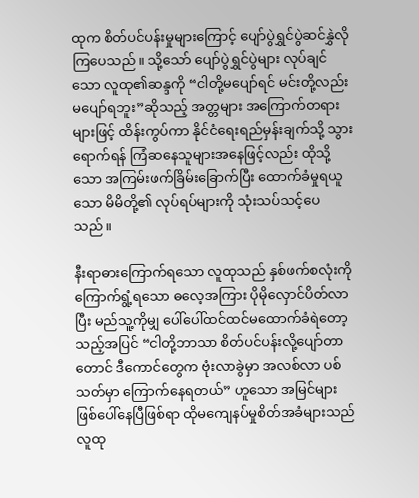ထုက စိတ်ပင်ပန်းမှုများကြောင့် ပျော်ပွဲရွှင်ပွဲဆင်နွှဲလိုကြပေသည်။ သို့သော် ပျော်ပွဲရွှင်ပွဲများ လုပ်ချင်သော လူထု၏ဆန္ဒကို “ငါတို့မပျော်ရင် မင်းတို့လည်း မပျော်ရဘူး”ဆိုသည့် အတ္တများ အကြောက်တရားများဖြင့် ထိန်းကွပ်ကာ နိုင်ငံရေးရည်မှန်းချက်သို့ သွားရောက်ရန် ကြံဆနေသူများအနေဖြင့်လည်း ထိုသို့သော အကြမ်းဖက်ခြိမ်းခြောက်ပြီး ထောက်ခံမှုရယူသော မိမိတို့၏ လုပ်ရပ်များကို သုံးသပ်သင့်ပေသည်။

နီးရာဓားကြောက်ရသော လူထုသည် နှစ်ဖက်စလုံးကို ကြောက်ရွံ့ရသော ဓလေ့အကြား ပိုမိုလှောင်ပိတ်လာပြီး မည်သူ့ကိုမျှ ပေါ်ပေါ်ထင်ထင်မထောက်ခံရဲတော့သည့်အပြင် “ငါတို့ဘာသာ စိတ်ပင်ပန်းလို့ပျော်တာတောင် ဒီကောင်တွေက ဗုံးလာခွဲမှာ အလစ်လာ ပစ်သတ်မှာ ကြောက်နေရတယ်” ဟူသော အမြင်များ ဖြစ်ပေါ်နေပြီဖြစ်ရာ ထိုမကျေနပ်မှုစိတ်အခံများသည် လူထု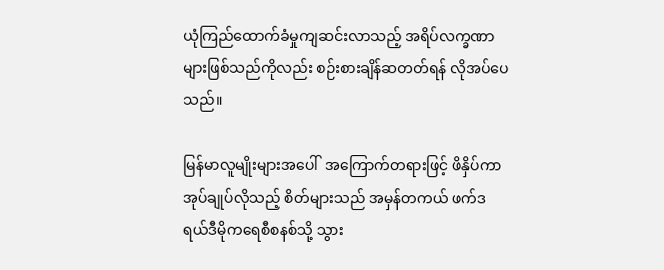ယုံကြည်ထောက်ခံမှုကျဆင်းလာသည့် အရိပ်လက္ခဏာများဖြစ်သည်ကိုလည်း စဉ်းစားချိန်ဆတတ်ရန် လိုအပ်ပေသည်။

မြန်မာလူမျိုးများအပေါ်  အကြောက်တရားဖြင့် ဖိနှိပ်ကာ အုပ်ချုပ်လိုသည့် စိတ်များသည် အမှန်တကယ် ဖက်ဒရယ်ဒီမိုကရေစီစနစ်သို့ သွား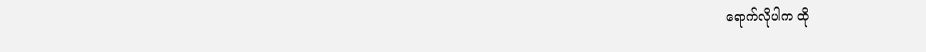ရောက်လိုပါက ထို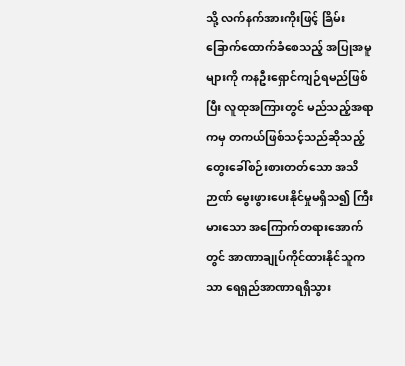သို့ လက်နက်အားကိုးဖြင့် ခြိမ်းခြောက်ထောက်ခံစေသည့် အပြုအမူများကို ကနဦးရှောင်ကျဉ်ရမည်ဖြစ်ပြီး လူထုအကြားတွင် မည်သည့်အရာကမှ တကယ်ဖြစ်သင့်သည်ဆိုသည့် တွေးခေါ်စဉ်းစားတတ်သော အသိဉာဏ် မွေးဖွားပေးနိုင်မှုမရှိသ၍ ကြီးမားသော အကြောက်တရားအောက်တွင် အာဏာချုပ်ကိုင်ထားနိုင်သူကသာ ရေရှည်အာဏာရရှိသွား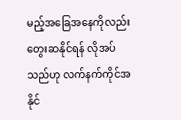မည့်အခြေအနေကိုလည်း တွေးဆနိုင်ရန် လိုအပ်သည်ဟု လက်နက်ကိုင်အနိုင်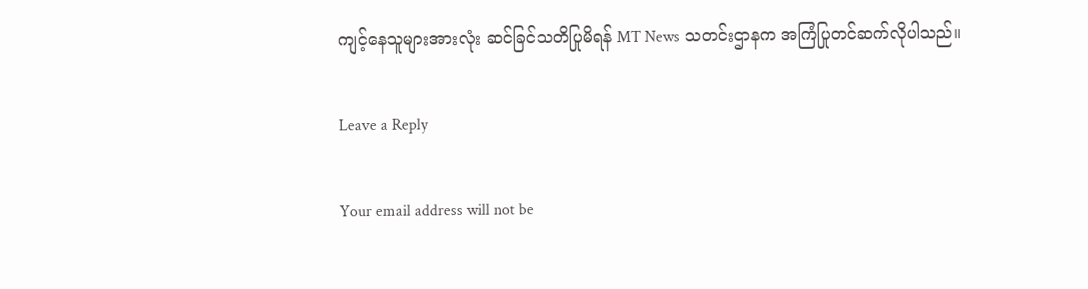ကျင့်နေသူများအားလုံး ဆင်ခြင်သတိပြုမိရန် MT News သတင်းဌာနက အကြံပြုတင်ဆက်လိုပါသည်။

Leave a Reply

Your email address will not be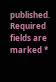published. Required fields are marked *